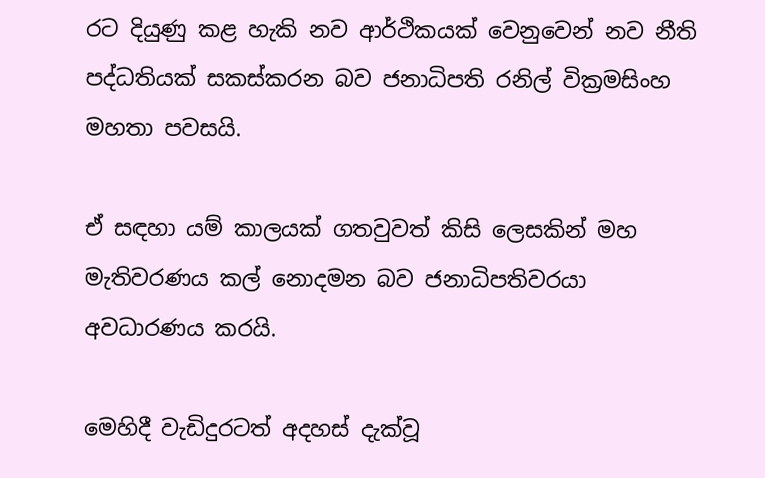රට දියුණු කළ හැකි නව ආර්ථිකයක් වෙනුවෙන් නව නීති පද්ධතියක් සකස්කරන බව ජනාධිපති රනිල් වික්‍රමසිංහ මහතා පවසයි.

ඒ සඳහා යම් කාලයක් ගතවුවත් කිසි ලෙසකින් මහ මැතිවරණය කල් නොදමන බව ජනාධිපතිවරයා අවධාරණය කරයි.

මෙහිදී වැඩිදුරටත් අදහස් දැක්වූ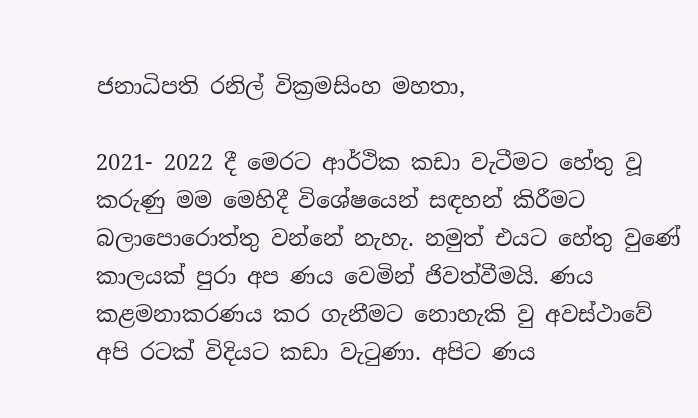ජනාධිපති රනිල් වික්‍රමසිංහ මහතා,

2021- 2022 දී මෙරට ආර්ථික කඩා වැටීමට හේතු වූ කරුණු මම මෙහිදී විශේෂයෙන් සඳහන් කිරීමට බලාපොරොත්තු වන්නේ නැහැ. නමුත් එයට හේතු වුණේ කාලයක් පුරා අප ණය වෙමින් ජිවත්වීමයි. ණය කළමනාකරණය කර ගැනීමට නොහැකි වු අවස්ථාවේ අපි රටක් විදියට කඩා වැටුණා. අපිට ණය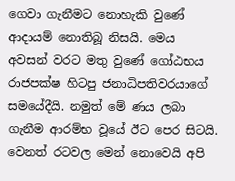ගෙවා ගැනීමට නොහැකි වුණේ ආදායම් නොතිබූ නිසයි. මෙය අවසන් වරට මතු වුණේ ගෝඨභය රාජපක්ෂ හිටපු ජනාධිපතිවරයාගේ සමයේදීයි. නමුත් මේ ණය ලබා ගැනීම ආරම්භ වූයේ ඊට පෙර සිටයි. වෙනත් රටවල මෙන් නොවෙයි අපි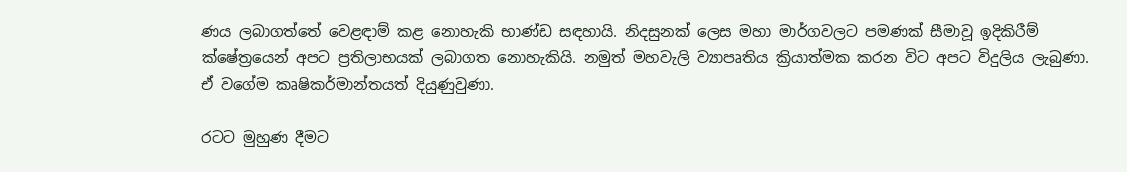ණය ලබාගත්තේ වෙළඳාම් කළ නොහැකි භාණ්ඩ සඳහායි. නිදසුනක් ලෙස මහා මාර්ගවලට පමණක් සීමාවූ ඉදිකිරීම් ක්ෂේත්‍රයෙන් අපට ප්‍රතිලාභයක් ලබාගත නොහැකියි. නමුත් මහවැලි ව්‍යාපෘතිය ක්‍රියාත්මක කරන විට අපට විදුලිය ලැබුණා. ඒ වගේම කෘෂිකර්මාන්තයත් දියුණුවුණා.

රටට මුහුණ දීමට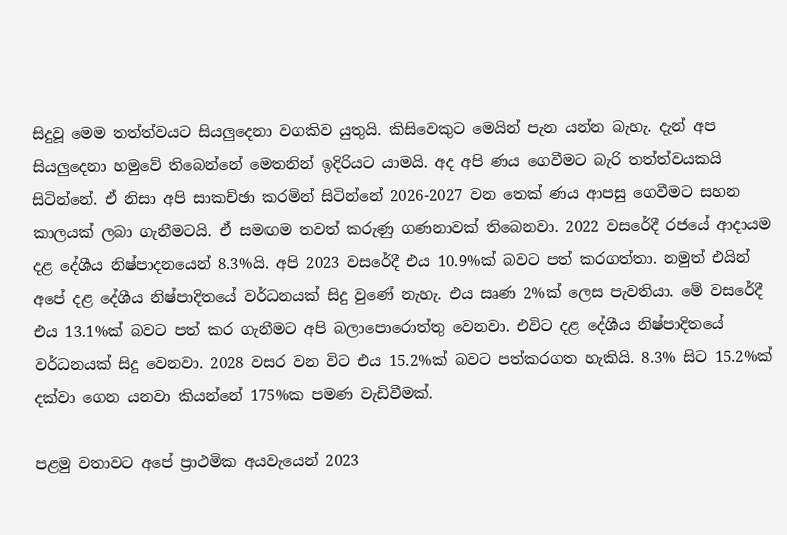සිදුවූ මෙම තත්ත්වයට සියලුදෙනා වගකිව යුතුයි. කිසිවෙකුට මෙයින් පැන යන්න බැහැ. දැන් අප සියලුදෙනා හමුවේ තිබෙන්නේ මෙතනින් ඉදිරියට යාමයි. අද අපි ණය ගෙවීමට බැරි තත්ත්වයකයි සිටින්නේ. ඒ නිසා අපි සාකච්ඡා කරමින් සිටින්නේ 2026-2027 වන තෙක් ණය ආපසු ගෙවීමට සහන කාලයක් ලබා ගැනීමටයි. ඒ සමඟම තවත් කරුණු ගණනාවක් තිබෙනවා. 2022 වසරේදී රජයේ ආදායම දළ දේශීය නිෂ්පාදනයෙන් 8.3%යි. අපි 2023 වසරේදී එය 10.9%ක් බවට පත් කරගත්තා. නමුත් එයින් අපේ දළ දේශීය නිෂ්පාදිතයේ වර්ධනයක් සිදු වුණේ නැහැ. එය සෘණ 2%ක් ලෙස පැවතියා. මේ වසරේදී එය 13.1%ක් බවට පත් කර ගැනීමට අපි බලාපොරොත්තු වෙනවා. එවිට දළ දේශීය නිෂ්පාදිතයේ වර්ධනයක් සිදු වෙනවා. 2028 වසර වන විට එය 15.2%ක් බවට පත්කරගත හැකියි. 8.3% සිට 15.2%ක් දක්වා ගෙන යනවා කියන්නේ 175%ක පමණ වැඩිවීමක්.

පළමු වතාවට අපේ ප්‍රාථමික අයවැයෙන් 2023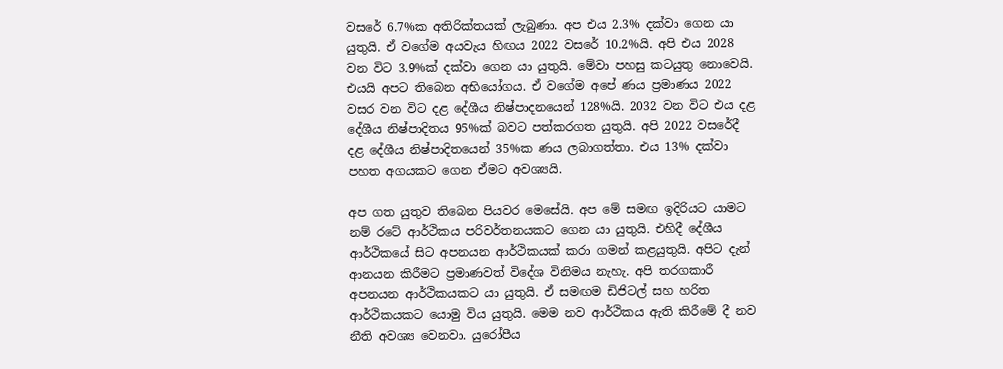වසරේ 6.7%ක අතිරික්තයක් ලැබුණා. අප එය 2.3% දක්වා ගෙන යා යුතුයි. ඒ වගේම අයවැය හිඟය 2022 වසරේ 10.2%යි. අපි එය 2028 වන විට 3.9%ක් දක්වා ගෙන යා යුතුයි. මේවා පහසු කටයුතු නොවෙයි. එයයි අපට තිබෙන අභියෝගය. ඒ වගේම අපේ ණය ප්‍රමාණය 2022 වසර වන විට දළ දේශීය නිෂ්පාදනයෙන් 128%යි. 2032 වන විට එය දළ දේශීය නිෂ්පාදිතය 95%ක් බවට පත්කරගත යුතුයි. අපි 2022 වසරේදී දළ දේශීය නිෂ්පාදිතයෙන් 35%ක ණය ලබාගත්තා. එය 13% දක්වා පහත අගයකට ගෙන ඒමට අවශ්‍යයි.

අප ගත යුතුව තිබෙන පියවර මෙසේයි. අප මේ සමඟ ඉදිරියට යාමට නම් රටේ ආර්ථිකය පරිවර්තනයකට ගෙන යා යුතුයි. එහිදී දේශීය ආර්ථිකයේ සිට අපනයන ආර්ථිකයක් කරා ගමන් කළයුතුයි. අපිට දැන් ආනයන කිරීමට ප්‍රමාණවත් විදේශ විනිමය නැහැ. අපි තරගකාරී අපනයන ආර්ථිකයකට යා යුතුයි. ඒ සමඟම ඩිජිටල් සහ හරිත ආර්ථිකයකට යොමු විය යුතුයි. මෙම නව ආර්ථිකය ඇති කිරීමේ දී නව නීති අවශ්‍ය වෙනවා. යුරෝපීය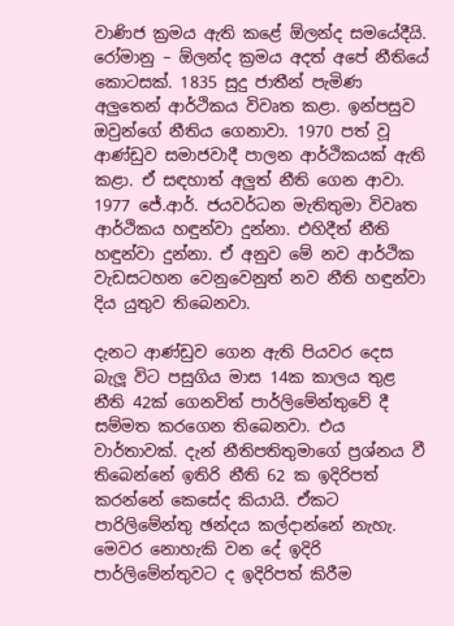වාණිජ ක්‍රමය ඇති කළේ ඕලන්ද සමයේදීයි. රෝමානු – ඕලන්ද ක්‍රමය අදත් අපේ නීතියේ කොටසක්. 1835 සුදු ජාතීන් පැමිණ අලුතෙන් ආර්ථිකය විවෘත කළා. ඉන්පසුව ඔවුන්ගේ නීතිය ගෙනාවා. 1970 පත් වූ ආණ්ඩුව සමාජවාදී පාලන ආර්ථිකයක් ඇති කළා. ඒ සඳහාත් අලුත් නීති ගෙන ආවා. 1977 ජේ.ආර්. ජයවර්ධන මැතිතුමා විවෘත ආර්ථිකය හඳුන්වා දුන්නා. එහිදීත් නීති හඳුන්වා දුන්නා. ඒ අනුව මේ නව ආර්ථික වැඩසටහන වෙනුවෙනුත් නව නීති හඳුන්වා දිය යුතුව තිබෙනවා.

දැනට ආණ්ඩුව ගෙන ඇති පියවර දෙස බැලූ විට පසුගිය මාස 14ක කාලය තුළ නීති 42ක් ගෙනවිත් පාර්ලිමේන්තුවේ දී සම්මත කරගෙන තිබෙනවා. එය වාර්තාවක්. දැන් නීතිපතිතුමාගේ ප්‍රශ්නය වී තිබෙන්නේ ඉතිරි නීති 62 ක ඉදිරිපත් කරන්නේ කෙසේද කියායි. ඒකට පාරිලිමේන්තු ඡන්දය කල්දාන්නේ නැහැ. මෙවර නොහැකි වන දේ ඉදිරි පාර්ලිමේන්තුවට ද ඉදිරිපත් කිරීම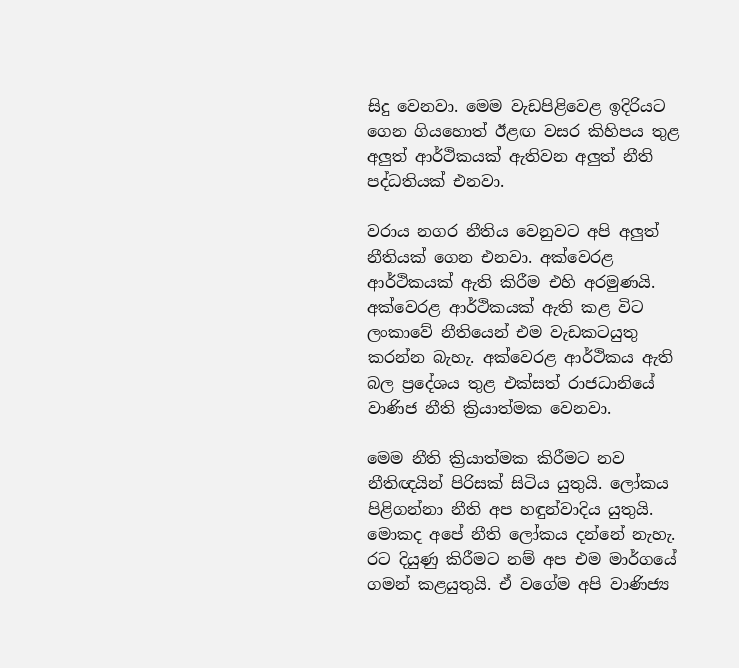සිදු වෙනවා. මෙම වැඩපිළිවෙළ ඉදිරියට ගෙන ගියහොත් ඊළඟ වසර කිහිපය තුළ අලුත් ආර්ථිකයක් ඇතිවන අලුත් නීති පද්ධතියක් එනවා.

වරාය නගර නීතිය වෙනුවට අපි අලුත් නීතියක් ගෙන එනවා. අක්වෙරළ ආර්ථිකයක් ඇති කිරීම එහි අරමුණයි. අක්වෙරළ ආර්ථිකයක් ඇති කළ විට ලංකාවේ නීතියෙන් එම වැඩකටයුතු කරන්න බැහැ. අක්වෙරළ ආර්ථිකය ඇති බල ප්‍රදේශය තුළ එක්සත් රාජධානියේ වාණිජ නීති ක්‍රියාත්මක වෙනවා.

මෙම නීති ක්‍රියාත්මක කිරීමට නව නීතිඥයින් පිරිසක් සිටිය යුතුයි. ලෝකය පිළිගන්නා නීති අප හඳුන්වාදිය යුතුයි. මොකද අපේ නීති ලෝකය දන්නේ නැහැ. රට දියුණු කිරීමට නම් අප එම මාර්ගයේ ගමන් කළයුතුයි. ඒ වගේම අපි වාණිජ්‍ය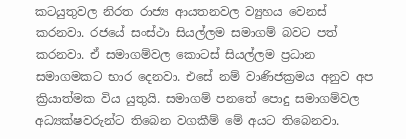කටයුතුවල නිරත රාජ්‍ය ආයතනවල ව්‍යුහය වෙනස් කරනවා. රජයේ සංස්ථා සියල්ලම සමාගම් බවට පත් කරනවා. ඒ සමාගම්වල කොටස් සියල්ලම ප්‍රධාන සමාගමකට භාර දෙනවා. එසේ නම් වාණිජක්‍රමය අනුව අප ක්‍රියාත්මක විය යුතුයි. සමාගම් පනතේ පොදු සමාගම්වල අධ්‍යක්ෂවරුන්ට තිබෙන වගකීම් මේ අයට තිබෙනවා.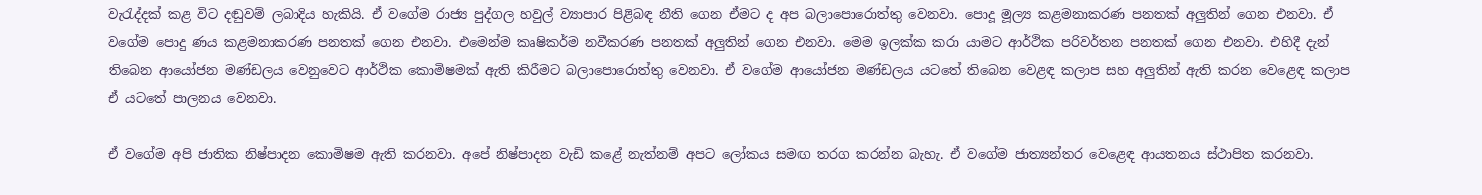වැරැද්දක් කළ විට දඬුවම් ලබාදිය හැකියි. ඒ වගේම රාජ්‍ය පුද්ගල හවුල් ව්‍යාපාර පිළිබඳ නීති ගෙන ඒමට ද අප බලාපොරොත්තු වෙනවා. පොදූ මූල්‍ය කළමනාකරණ පනතක් අලුතින් ගෙන එනවා. ඒ වගේම පොදු ණය කළමනාකරණ පනතක් ගෙන එනවා. එමෙන්ම කෘෂිකර්ම නවීකරණ පනතක් අලුතින් ගෙන එනවා. මෙම ඉලක්ක කරා යාමට ආර්ථික පරිවර්තන පනතක් ගෙන එනවා. එහිදී දැන් තිබෙන ආයෝජන මණ්ඩලය වෙනුවෙට ආර්ථික කොමිෂමක් ඇති කිරීමට බලාපොරොත්තු වෙනවා. ඒ වගේම ආයෝජන මණ්ඩලය යටතේ තිබෙන වෙළඳ කලාප සහ අලුතින් ඇති කරන වෙළෙඳ කලාප ඒ යටතේ පාලනය වෙනවා.

ඒ වගේම අපි ජාතික නිෂ්පාදන කොමිෂම ඇති කරනවා. අපේ නිෂ්පාදන වැඩි කළේ නැත්නම් අපට ලෝකය සමඟ තරග කරන්න බැහැ. ඒ වගේම ජාත්‍යන්තර වෙළෙඳ ආයතනය ස්ථාපිත කරනවා.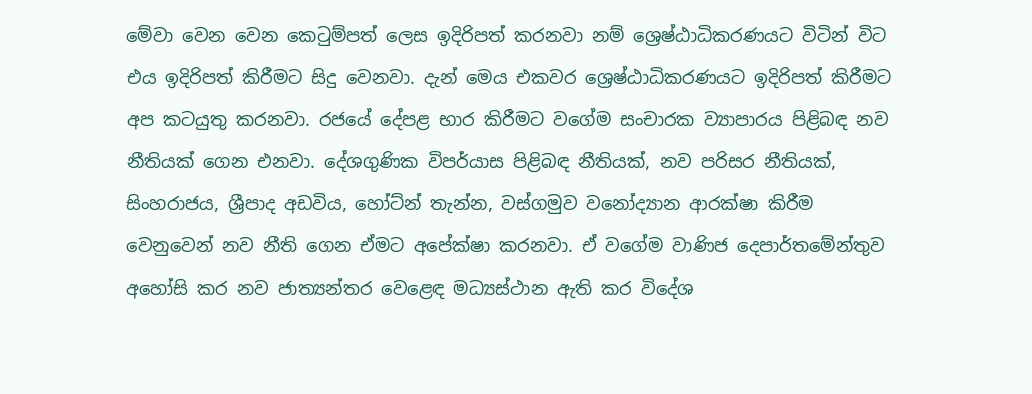මේවා වෙන වෙන කෙටුම්පත් ලෙස ඉදිරිපත් කරනවා නම් ශ්‍රෙෂ්ඨාධිකරණයට විටින් විට එය ඉදිරිපත් කිරීමට සිදු වෙනවා. දැන් මෙය එකවර ශ්‍රෙෂ්ඨාධිකරණයට ඉදිරිපත් කිරීමට අප කටයුතු කරනවා. රජයේ දේපළ භාර කිරීමට වගේම සංචාරක ව්‍යාපාරය පිළිබඳ නව නීතියක් ගෙන එනවා. දේශගුණික විපර්යාස පිළිබඳ නීතියක්, නව පරිසර නීතියක්, සිංහරාජය, ශ්‍රීපාද අඩවිය, හෝට්න් තැන්න, වස්ගමුව වනෝද්‍යාන ආරක්ෂා කිරීම වෙනුවෙන් නව නීති ගෙන ඒමට අපේක්ෂා කරනවා. ඒ වගේම වාණිජ දෙපාර්තමේන්තුව අහෝසි කර නව ජාත්‍යන්තර වෙළෙඳ මධ්‍යස්ථාන ඇති කර විදේශ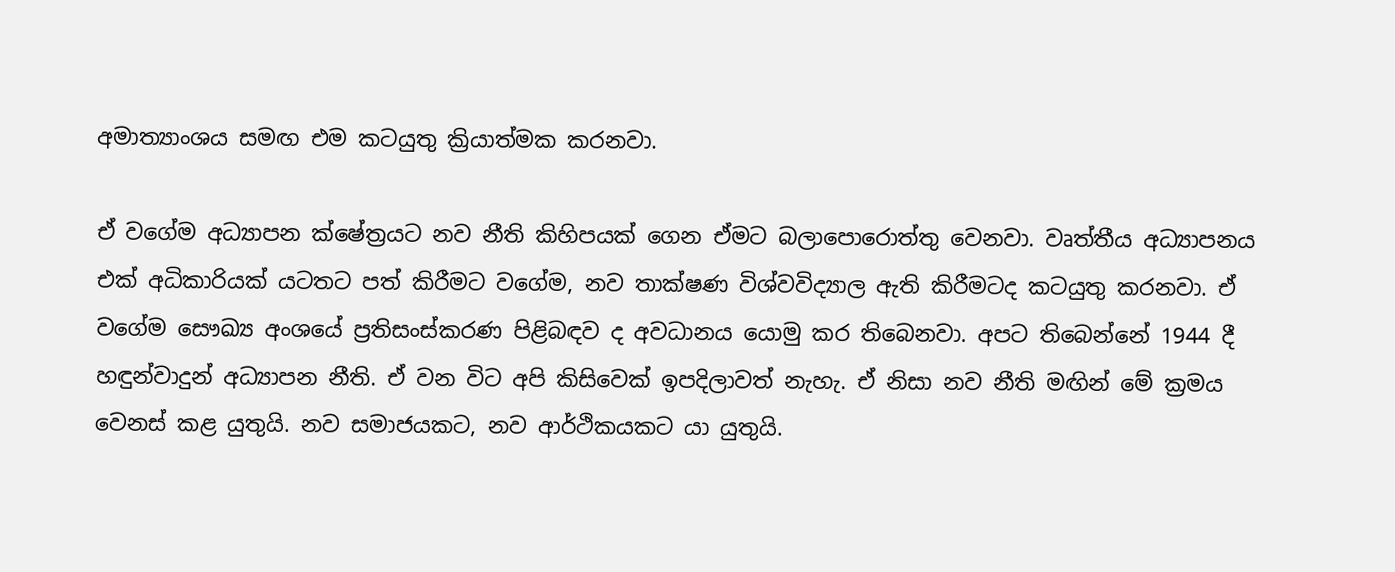අමාත්‍යාංශය සමඟ එම කටයුතු ක්‍රියාත්මක කරනවා.

ඒ වගේම අධ්‍යාපන ක්ෂේත්‍රයට නව නීති කිහිපයක් ගෙන ඒමට බලාපොරොත්තු වෙනවා. වෘත්තීය අධ්‍යාපනය එක් අධිකාරියක් යටතට පත් කිරීමට වගේම, නව තාක්ෂණ විශ්වවිද්‍යාල ඇති කිරීමටද කටයුතු කරනවා. ඒ වගේම සෞඛ්‍ය අංශයේ ප්‍රතිසංස්කරණ පිළිබඳව ද අවධානය යොමු කර තිබෙනවා. අපට තිබෙන්නේ 1944 දී හඳුන්වාදුන් අධ්‍යාපන නීති. ඒ වන විට අපි කිසිවෙක් ඉපදිලාවත් නැහැ. ඒ නිසා නව නීති මඟින් මේ ක්‍රමය වෙනස් කළ යුතුයි. නව සමාජයකට, නව ආර්ථිකයකට යා යුතුයි.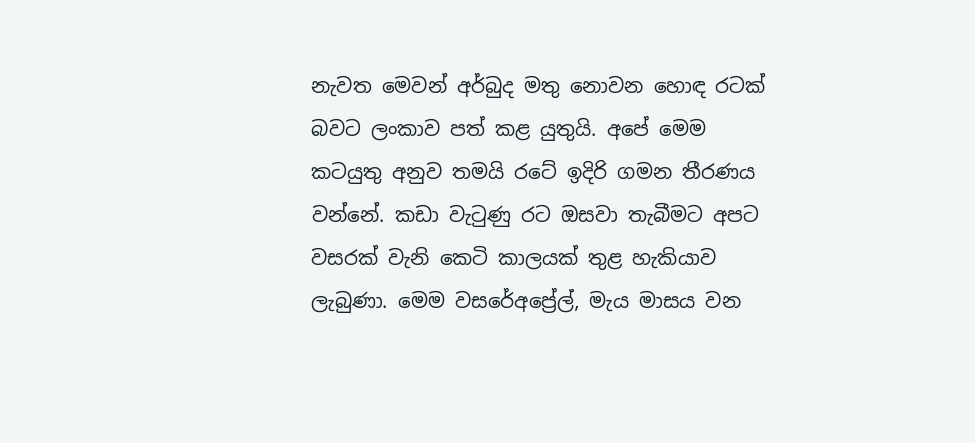නැවත මෙවන් අර්බුද මතු නොවන හොඳ රටක් බවට ලංකාව පත් කළ යුතුයි. අපේ මෙම කටයුතු අනුව තමයි රටේ ඉදිරි ගමන තීරණය වන්නේ. කඩා වැටුණු රට ඔසවා තැබීමට අපට වසරක් වැනි කෙටි කාලයක් තුළ හැකියාව ලැබුණා. මෙම වසරේඅප්‍රේල්, මැය මාසය වන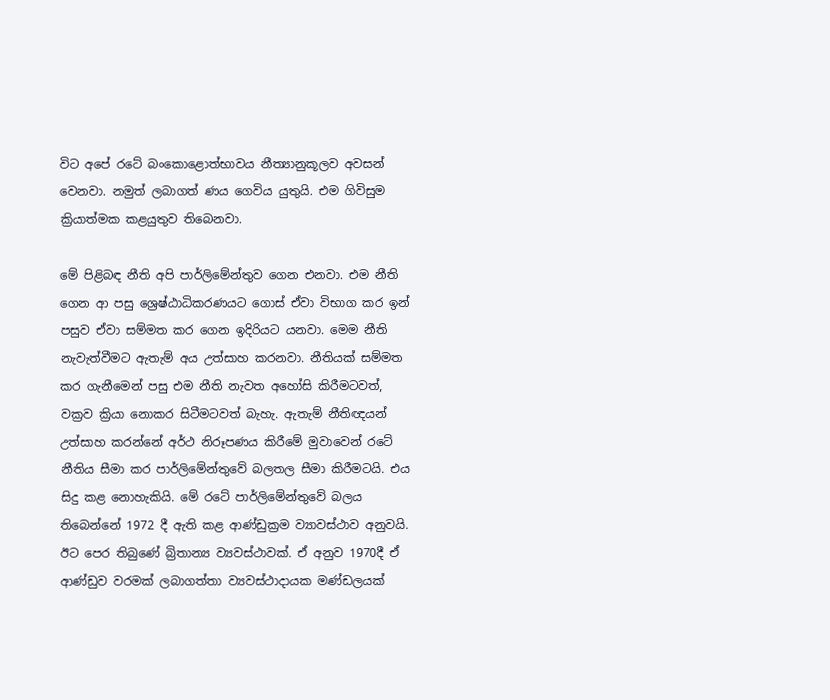විට අපේ රටේ බංකොළොත්භාවය නීත්‍යානුකූලව අවසන් වෙනවා. නමුත් ලබාගත් ණය ගෙවිය යුතුයි. එම ගිවිසුම ක්‍රියාත්මක කළයුතුව තිබෙනවා.

මේ පිළිබඳ නීති අපි පාර්ලිමේන්තුව ගෙන එනවා. එම නීති ගෙන ආ පසු ශ්‍රෙෂ්ඨාධිකරණයට ගොස් ඒවා විභාග කර ඉන් පසුව ඒවා සම්මත කර ගෙන ඉදිරියට යනවා. මෙම නීති නැවැත්වීමට ඇතැම් අය උත්සාහ කරනවා. නීතියක් සම්මත කර ගැනීමෙන් පසු එම නීති නැවත අහෝසි කිරීමටවත්, වක්‍රව ක්‍රියා නොකර සිටීමටවත් බැහැ. ඇතැම් නීතිඥයන් උත්සාහ කරන්නේ අර්ථ නිරූපණය කිරීමේ මුවාවෙන් රටේ නීතිය සීමා කර පාර්ලිමේන්තුවේ බලතල සීමා කිරීමටයි. එය සිදු කළ නොහැකියි. මේ රටේ පාර්ලිමේන්තුවේ බලය තිබෙන්නේ 1972 දී ඇති කළ ආණ්ඩුක්‍රම ව්‍යාවස්ථාව අනුවයි. ඊට පෙර තිබුණේ බ්‍රිතාන්‍ය ව්‍යවස්ථාවක්. ඒ අනුව 1970දී ඒ ආණ්ඩුව වරමක් ලබාගත්තා ව්‍යවස්ථාදායක මණ්ඩලයක්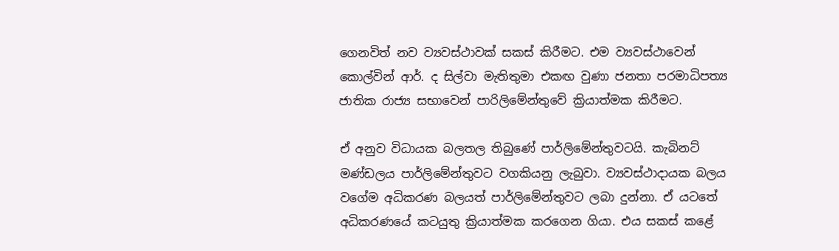ගෙනවිත් නව ව්‍යවස්ථාවක් සකස් කිරීමට. එම ව්‍යවස්ථාවෙන් කොල්වින් ආර්. ද සිල්වා මැතිතුමා එකඟ වුණා ජනතා පරමාධිපත්‍ය ජාතික රාජ්‍ය සභාවෙන් පාරිලිමේන්තුවේ ක්‍රියාත්මක කිරීමට.

ඒ අනුව විධායක බලතල තිබුණේ පාර්ලිමේන්තුවටයි. කැබිනට් මණ්ඩලය පාර්ලිමේන්තුවට වගකියනු ලැබුවා. ව්‍යවස්ථාදායක බලය වගේම අධිකරණ බලයත් පාර්ලිමේන්තුවට ලබා දුන්නා. ඒ යටතේ අධිකරණයේ කටයුතු ක්‍රියාත්මක කරගෙන ගියා. එය සකස් කළේ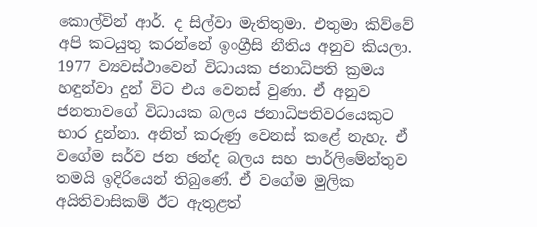කොල්වින් ආර්. ද සිල්වා මැතිතුමා. එතුමා කිව්වේ අපි කටයුතු කරන්නේ ඉංග්‍රීසි නීතිය අනුව කියලා. 1977 ව්‍යවස්ථාවෙන් විධායක ජනාධිපති ක්‍රමය හඳුන්වා දුන් විට එය වෙනස් වුණා. ඒ අනුව ජනතාවගේ විධායක බලය ජනාධිපතිවරයෙකුට භාර දුන්නා. අනිත් කරුණු වෙනස් කළේ නැහැ. ඒ වගේම සර්ව ජන ඡන්ද බලය සහ පාර්ලිමේන්තුව තමයි ඉදිරියෙන් තිබුණේ. ඒ වගේම මුලික අයිතිවාසිකම් ඊට ඇතුළත්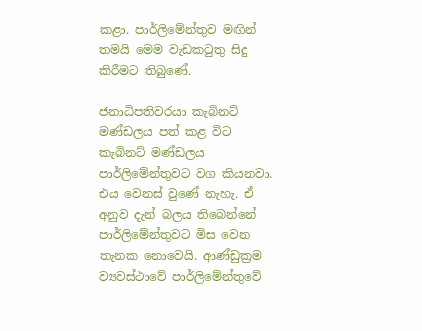කළා. පාර්ලිමේන්තුව මඟින් තමයි මෙම වැඩකටුතු සිදු කිරීමට තිබුණේ.

ජනාධිපතිවරයා කැබිනට් මණ්ඩලය පත් කළ විට කැබිනට් මණ්ඩලය පාර්ලිමේන්තුවට වග කියනවා. එය වෙනස් වුණේ නැහැ. ඒ අනුව දැන් බලය තිබෙන්නේ පාර්ලිමේන්තුවට මිස වෙන තැනක නොවෙයි. ආණ්ඩුක්‍රම ව්‍යවස්ථාවේ පාර්ලිමේන්තුවේ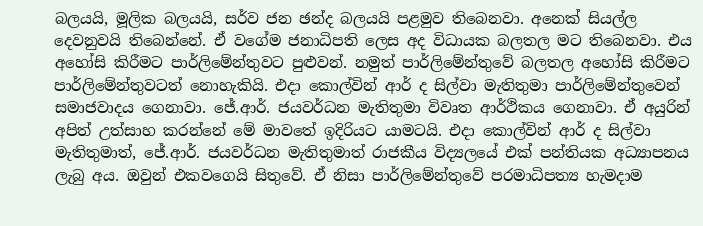බලයයි, මූලික බලයයි, සර්ව ජන ඡන්ද බලයයි පළමුව තිබෙනවා. අනෙක් සියල්ල දෙවනුවයි තිබෙන්නේ. ඒ වගේම ජනාධිපති ලෙස අද විධායක බලතල මට තිබෙනවා. එය අහෝසි කිරීමට පාර්ලිමේන්තුවට පුළුවන්. නමුත් පාර්ලිමේන්තුවේ බලතල අහෝසි කිරීමට පාර්ලිමේන්තුවටත් නොහැකියි. එදා කොල්වින් ආර් ද සිල්වා මැතිතුමා පාර්ලිමේන්තුවෙන් සමාජවාදය ගෙනාවා. ජේ.ආර්. ජයවර්ධන මැතිතුමා විවෘත ආර්ථිකය ගෙනාවා. ඒ අයුරින් අපිත් උත්සාහ කරන්නේ මේ මාවතේ ඉදිරියට යාමටයි. එදා කොල්වින් ආර් ද සිල්වා මැතිතුමාත්, ජේ.ආර්. ජයවර්ධන මැතිතුමාත් රාජකීය විද්‍යලයේ එක් පන්තියක අධ්‍යාපනය ලැබු අය. ඔවුන් එකවගෙයි සිතුවේ. ඒ නිසා පාර්ලිමේන්තුවේ පරමාධිපත්‍ය හැමදාම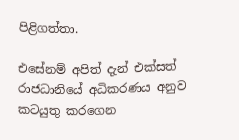පිළිගත්තා.

එසේනම් අපිත් දැන් එක්සත් රාජධානියේ අධිකරණය අනුව කටයුතු කරගෙන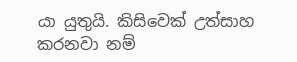යා යුතුයි. කිසිවෙක් උත්සාහ කරනවා නම්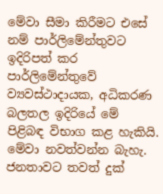මේවා සීමා කිරීමට එසේ නම් පාර්ලිමේන්තුවට ඉදිරිපත් කර පාර්ලිමේන්තුවේ ව්‍යවස්ථාදායක, අධිකරණ බලතල ඉදිරියේ මේ පිළිබඳ විභාග කළ හැකියි. මේවා නවත්වන්න බැහැ. ජනතාවට තවත් දුක්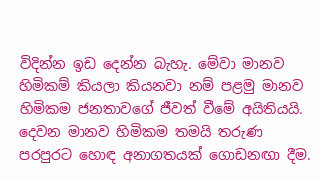විදින්න ඉඩ දෙන්න බැහැ. මේවා මානව හිමිකම් කියලා කියනවා නම් පළමු මානව හිමිකම ජනතාවගේ ජීවත් වීමේ අයිතියයි. දෙවන මානව හිමිකම තමයි තරුණ පරපුරට හොඳ අනාගතයක් ගොඩනඟා දීම.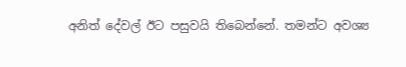අනිත් දේවල් ඊට පසුවයි තිබෙන්නේ. තමන්ට අවශ්‍ය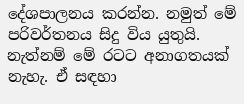දේශපාලනය කරන්න. නමුත් මේ පරිවර්තනය සිදු විය යුතුයි. නැත්නම් මේ රටට අනාගතයක් නැහැ. ඒ සඳහා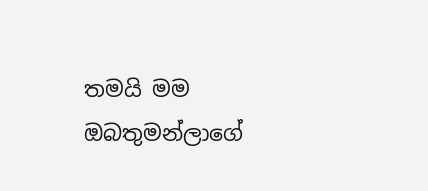තමයි මම ඔබතුමන්ලාගේ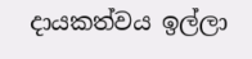දායකත්වය ඉල්ලා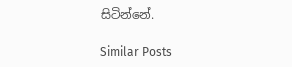සිටින්නේ.

Similar Posts